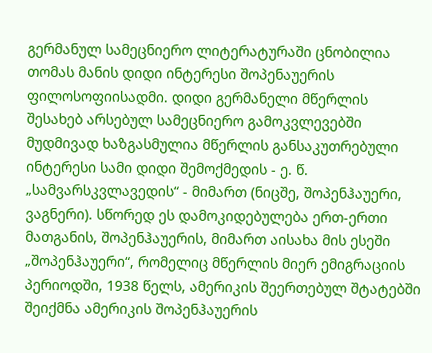გერმანულ სამეცნიერო ლიტერატურაში ცნობილია თომას მანის დიდი ინტერესი შოპენაუერის ფილოსოფიისადმი. დიდი გერმანელი მწერლის შესახებ არსებულ სამეცნიერო გამოკვლევებში მუდმივად ხაზგასმულია მწერლის განსაკუთრებული ინტერესი სამი დიდი შემოქმედის - ე. წ. „სამვარსკვლავედის“ - მიმართ (ნიცშე, შოპენჰაუერი, ვაგნერი). სწორედ ეს დამოკიდებულება ერთ-ერთი მათგანის, შოპენჰაუერის, მიმართ აისახა მის ესეში „შოპენჰაუერი“, რომელიც მწერლის მიერ ემიგრაციის პერიოდში, 1938 წელს, ამერიკის შეერთებულ შტატებში შეიქმნა ამერიკის შოპენჰაუერის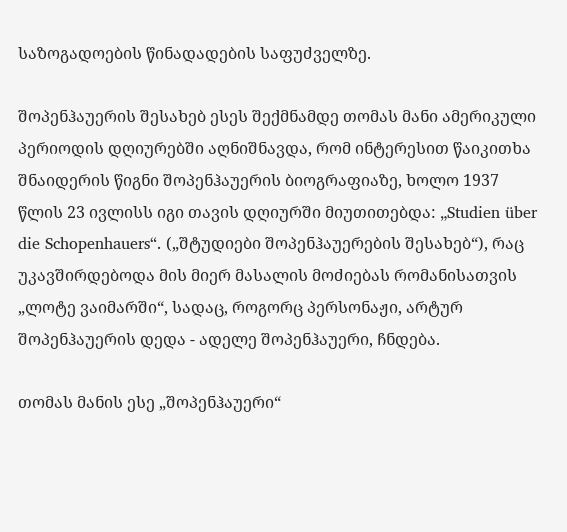საზოგადოების წინადადების საფუძველზე.

შოპენჰაუერის შესახებ ესეს შექმნამდე თომას მანი ამერიკული პერიოდის დღიურებში აღნიშნავდა, რომ ინტერესით წაიკითხა შნაიდერის წიგნი შოპენჰაუერის ბიოგრაფიაზე, ხოლო 1937 წლის 23 ივლისს იგი თავის დღიურში მიუთითებდა: „Studien über die Schopenhauers“. („შტუდიები შოპენჰაუერების შესახებ“), რაც უკავშირდებოდა მის მიერ მასალის მოძიებას რომანისათვის „ლოტე ვაიმარში“, სადაც, როგორც პერსონაჟი, არტურ შოპენჰაუერის დედა - ადელე შოპენჰაუერი, ჩნდება.

თომას მანის ესე „შოპენჰაუერი“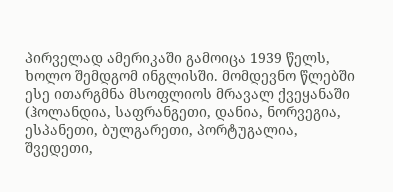პირველად ამერიკაში გამოიცა 1939 წელს, ხოლო შემდგომ ინგლისში. მომდევნო წლებში ესე ითარგმნა მსოფლიოს მრავალ ქვეყანაში (ჰოლანდია, საფრანგეთი, დანია, ნორვეგია, ესპანეთი, ბულგარეთი, პორტუგალია, შვედეთი,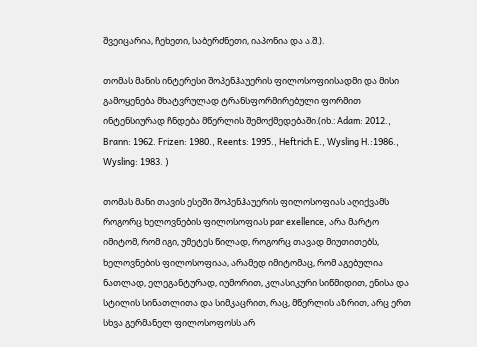შვეიცარია, ჩეხეთი, საბერძნეთი, იაპონია და ა.შ.).

თომას მანის ინტერესი შოპენჰაუერის ფილოსოფიისადმი და მისი გამოყენება მხატვრულად ტრანსფორმირებული ფორმით ინტენსიურად ჩნდება მწერლის შემოქმედებაში.(იხ.: Adam: 2012., Brann: 1962. Frizen: 1980., Reents: 1995., Heftrich E., Wysling H.:1986., Wysling: 1983. )

თომას მანი თავის ესეში შოპენჰაუერის ფილოსოფიას აღიქვამს როგორც ხელოვნების ფილოსოფიას par exellence, არა მარტო იმიტომ, რომ იგი, უმეტეს წილად, როგორც თავად მიუთითებს, ხელოვნების ფილოსოფიაა, არამედ იმიტომაც, რომ აგებულია ნათლად, ელეგანტურად, იუმორით, კლასიკური სიწმიდით, ენისა და სტილის სინათლითა და სიმკაცრით, რაც, მწერლის აზრით, არც ერთ სხვა გერმანელ ფილოსოფოსს არ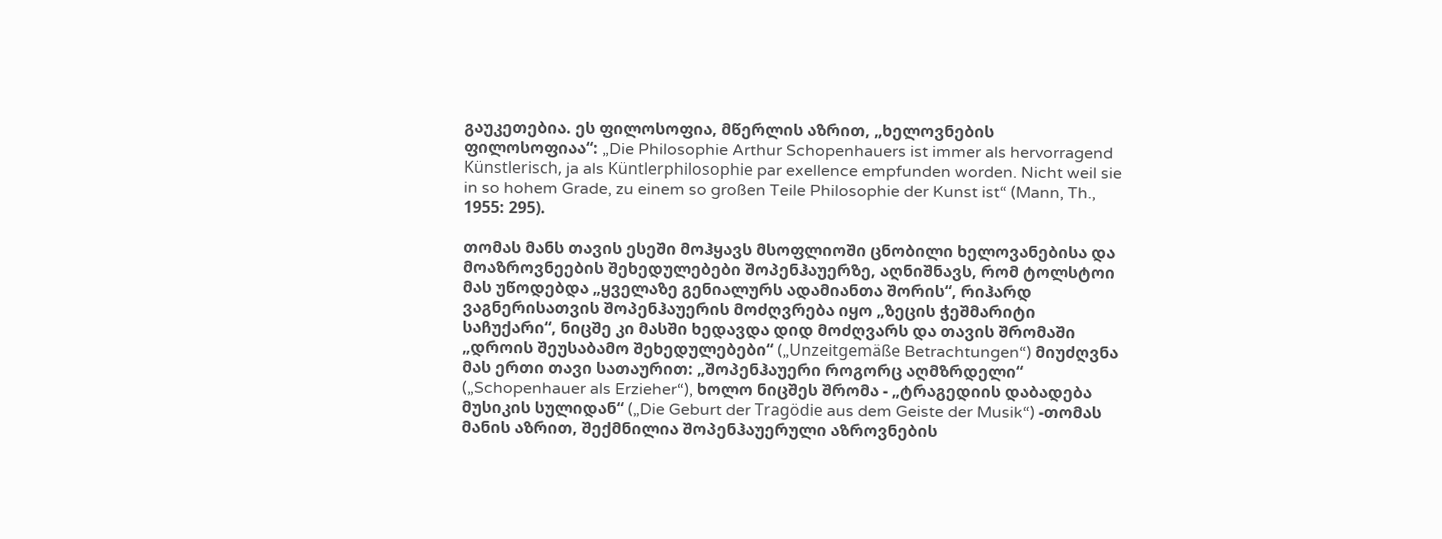გაუკეთებია. ეს ფილოსოფია, მწერლის აზრით, „ხელოვნების ფილოსოფიაა“: „Die Philosophie Arthur Schopenhauers ist immer als hervorragend Künstlerisch, ja als Küntlerphilosophie par exellence empfunden worden. Nicht weil sie in so hohem Grade, zu einem so großen Teile Philosophie der Kunst ist“ (Mann, Th., 1955: 295).

თომას მანს თავის ესეში მოჰყავს მსოფლიოში ცნობილი ხელოვანებისა და მოაზროვნეების შეხედულებები შოპენჰაუერზე, აღნიშნავს, რომ ტოლსტოი მას უწოდებდა „ყველაზე გენიალურს ადამიანთა შორის“, რიჰარდ ვაგნერისათვის შოპენჰაუერის მოძღვრება იყო „ზეცის ჭეშმარიტი საჩუქარი“, ნიცშე კი მასში ხედავდა დიდ მოძღვარს და თავის შრომაში „დროის შეუსაბამო შეხედულებები“ („Unzeitgemäße Betrachtungen“) მიუძღვნა მას ერთი თავი სათაურით: „შოპენჰაუერი როგორც აღმზრდელი“ („Schopenhauer als Erzieher“), ხოლო ნიცშეს შრომა - „ტრაგედიის დაბადება მუსიკის სულიდან“ („Die Geburt der Tragödie aus dem Geiste der Musik“) -თომას მანის აზრით, შექმნილია შოპენჰაუერული აზროვნების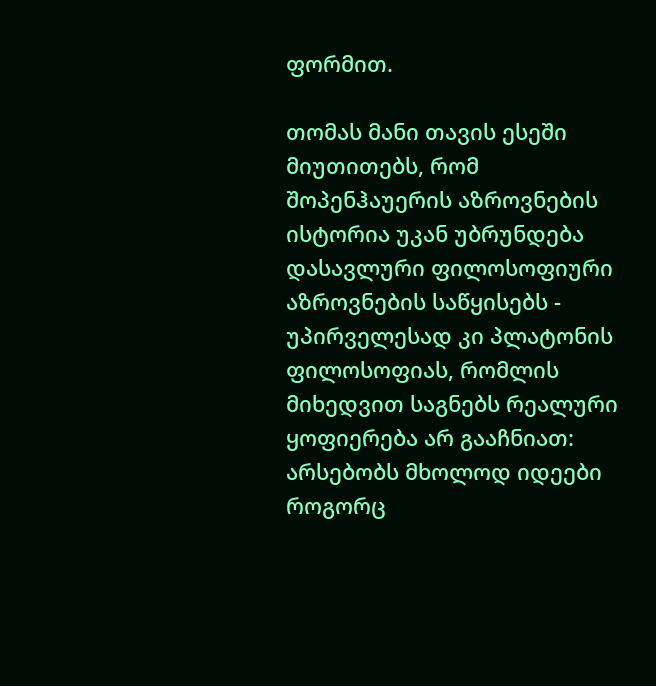ფორმით.

თომას მანი თავის ესეში მიუთითებს, რომ შოპენჰაუერის აზროვნების ისტორია უკან უბრუნდება დასავლური ფილოსოფიური აზროვნების საწყისებს - უპირველესად კი პლატონის ფილოსოფიას, რომლის მიხედვით საგნებს რეალური ყოფიერება არ გააჩნიათ: არსებობს მხოლოდ იდეები როგორც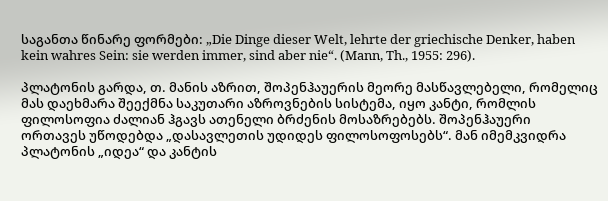საგანთა წინარე ფორმები: „Die Dinge dieser Welt, lehrte der griechische Denker, haben kein wahres Sein: sie werden immer, sind aber nie“. (Mann, Th., 1955: 296).

პლატონის გარდა, თ. მანის აზრით, შოპენჰაუერის მეორე მასწავლებელი, რომელიც მას დაეხმარა შეექმნა საკუთარი აზროვნების სისტემა, იყო კანტი, რომლის ფილოსოფია ძალიან ჰგავს ათენელი ბრძენის მოსაზრებებს. შოპენჰაუერი ორთავეს უწოდებდა „დასავლეთის უდიდეს ფილოსოფოსებს“. მან იმემკვიდრა პლატონის „იდეა“ და კანტის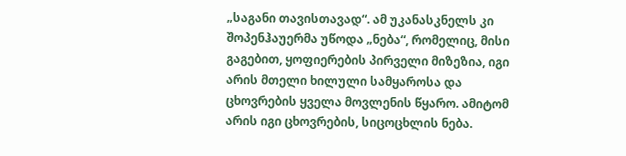„საგანი თავისთავად“. ამ უკანასკნელს კი შოპენჰაუერმა უწოდა „ნება“, რომელიც, მისი გაგებით, ყოფიერების პირველი მიზეზია, იგი არის მთელი ხილული სამყაროსა და ცხოვრების ყველა მოვლენის წყარო. ამიტომ არის იგი ცხოვრების, სიცოცხლის ნება.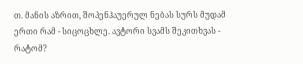თ. მანის აზრით, შოპენჰაუერულ ნებას სურს მუდამ ერთი რამ - სიცოცხლე. ავტორი სვამს შეკითხვას - რატომ?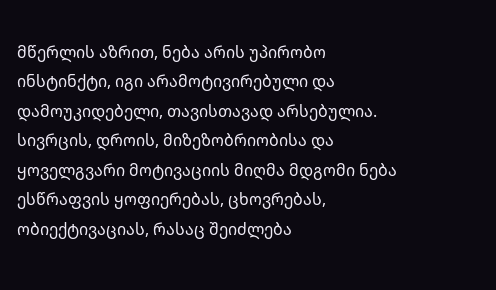მწერლის აზრით, ნება არის უპირობო ინსტინქტი, იგი არამოტივირებული და დამოუკიდებელი, თავისთავად არსებულია. სივრცის, დროის, მიზეზობრიობისა და ყოველგვარი მოტივაციის მიღმა მდგომი ნება ესწრაფვის ყოფიერებას, ცხოვრებას, ობიექტივაციას, რასაც შეიძლება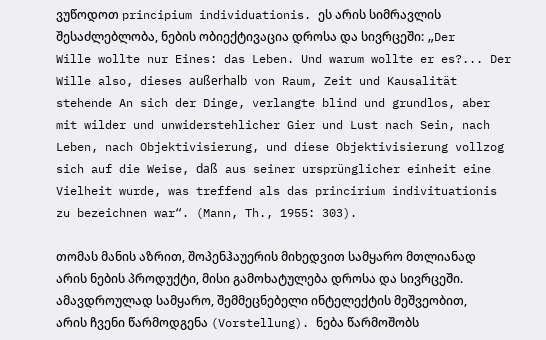ვუწოდოთ principium individuationis. ეს არის სიმრავლის შესაძლებლობა, ნების ობიექტივაცია დროსა და სივრცეში: „Der Wille wollte nur Eines: das Leben. Und warum wollte er es?... Der Wille also, dieses außerhalb von Raum, Zeit und Kausalität stehende An sich der Dinge, verlangte blind und grundlos, aber mit wilder und unwiderstehlicher Gier und Lust nach Sein, nach Leben, nach Objektivisierung, und diese Objektivisierung vollzog sich auf die Weise, daß aus seiner ursprünglicher einheit eine Vielheit wurde, was treffend als das princirium indivituationis zu bezeichnen war“. (Mann, Th., 1955: 303).

თომას მანის აზრით, შოპენჰაუერის მიხედვით სამყარო მთლიანად არის ნების პროდუქტი, მისი გამოხატულება დროსა და სივრცეში. ამავდროულად სამყარო, შემმეცნებელი ინტელექტის მეშვეობით, არის ჩვენი წარმოდგენა (Vorstellung). ნება წარმოშობს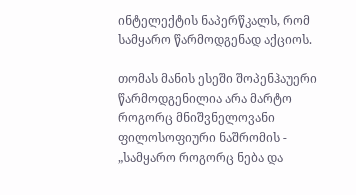ინტელექტის ნაპერწკალს, რომ სამყარო წარმოდგენად აქციოს.

თომას მანის ესეში შოპენჰაუერი წარმოდგენილია არა მარტო როგორც მნიშვნელოვანი ფილოსოფიური ნაშრომის - „სამყარო როგორც ნება და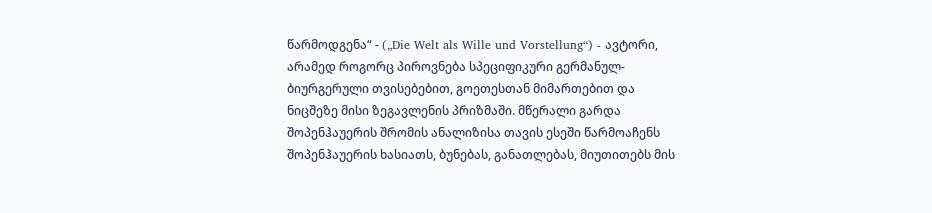წარმოდგენა“ - („Die Welt als Wille und Vorstellung“) - ავტორი, არამედ როგორც პიროვნება სპეციფიკური გერმანულ-ბიურგერული თვისებებით, გოეთესთან მიმართებით და ნიცშეზე მისი ზეგავლენის პრიზმაში. მწერალი გარდა შოპენჰაუერის შრომის ანალიზისა თავის ესეში წარმოაჩენს შოპენჰაუერის ხასიათს, ბუნებას, განათლებას, მიუთითებს მის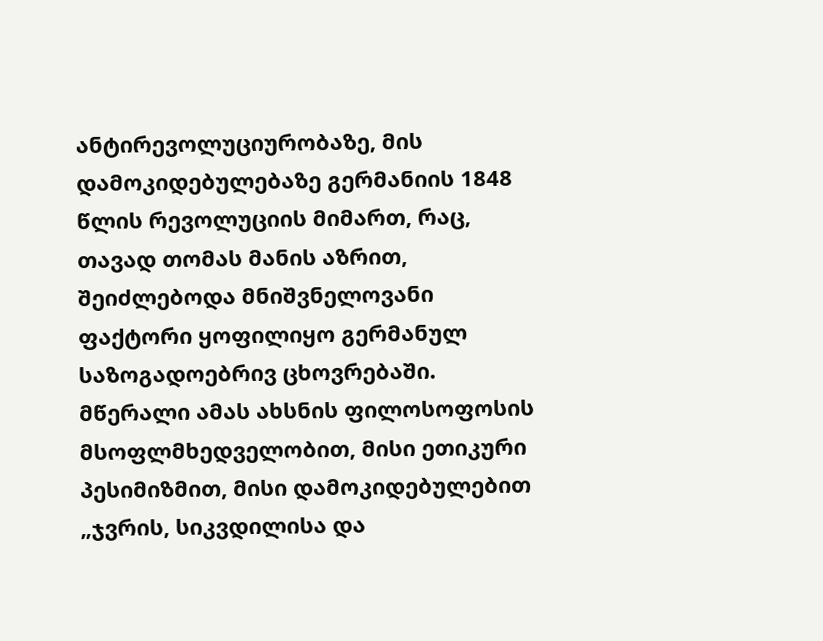ანტირევოლუციურობაზე, მის დამოკიდებულებაზე გერმანიის 1848 წლის რევოლუციის მიმართ, რაც, თავად თომას მანის აზრით, შეიძლებოდა მნიშვნელოვანი ფაქტორი ყოფილიყო გერმანულ საზოგადოებრივ ცხოვრებაში. მწერალი ამას ახსნის ფილოსოფოსის მსოფლმხედველობით, მისი ეთიკური პესიმიზმით, მისი დამოკიდებულებით „ჯვრის, სიკვდილისა და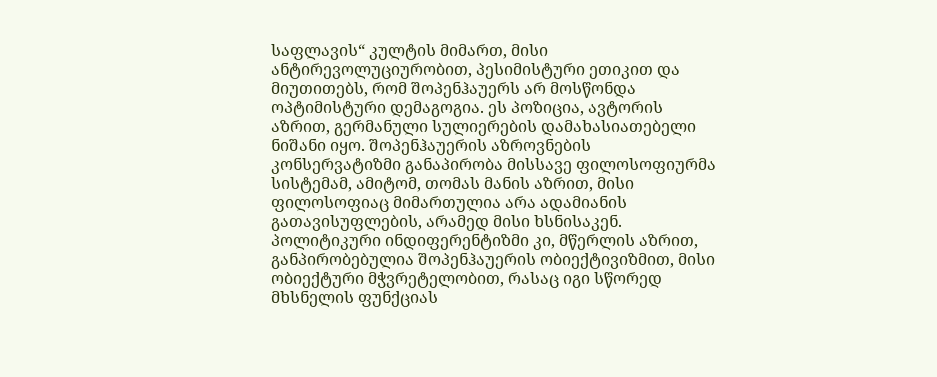საფლავის“ კულტის მიმართ, მისი ანტირევოლუციურობით, პესიმისტური ეთიკით და მიუთითებს, რომ შოპენჰაუერს არ მოსწონდა ოპტიმისტური დემაგოგია. ეს პოზიცია, ავტორის აზრით, გერმანული სულიერების დამახასიათებელი ნიშანი იყო. შოპენჰაუერის აზროვნების კონსერვატიზმი განაპირობა მისსავე ფილოსოფიურმა სისტემამ, ამიტომ, თომას მანის აზრით, მისი ფილოსოფიაც მიმართულია არა ადამიანის გათავისუფლების, არამედ მისი ხსნისაკენ. პოლიტიკური ინდიფერენტიზმი კი, მწერლის აზრით, განპირობებულია შოპენჰაუერის ობიექტივიზმით, მისი ობიექტური მჭვრეტელობით, რასაც იგი სწორედ მხსნელის ფუნქციას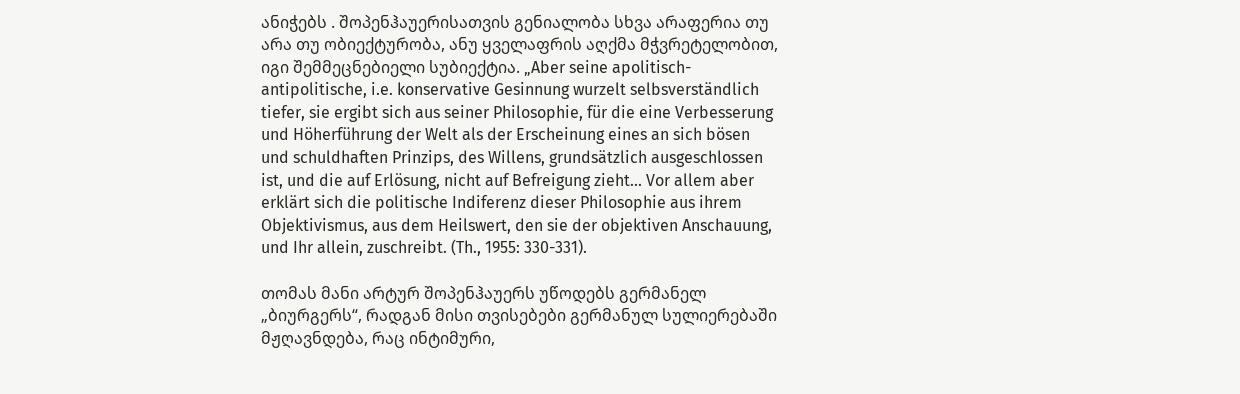ანიჭებს . შოპენჰაუერისათვის გენიალობა სხვა არაფერია თუ არა თუ ობიექტურობა, ანუ ყველაფრის აღქმა მჭვრეტელობით, იგი შემმეცნებიელი სუბიექტია. „Aber seine apolitisch-antipolitische, i.e. konservative Gesinnung wurzelt selbsverständlich tiefer, sie ergibt sich aus seiner Philosophie, für die eine Verbesserung und Höherführung der Welt als der Erscheinung eines an sich bösen und schuldhaften Prinzips, des Willens, grundsätzlich ausgeschlossen ist, und die auf Erlösung, nicht auf Befreigung zieht... Vor allem aber erklärt sich die politische Indiferenz dieser Philosophie aus ihrem Objektivismus, aus dem Heilswert, den sie der objektiven Anschauung, und Ihr allein, zuschreibt. (Th., 1955: 330-331).

თომას მანი არტურ შოპენჰაუერს უწოდებს გერმანელ „ბიურგერს“, რადგან მისი თვისებები გერმანულ სულიერებაში მჟღავნდება, რაც ინტიმური,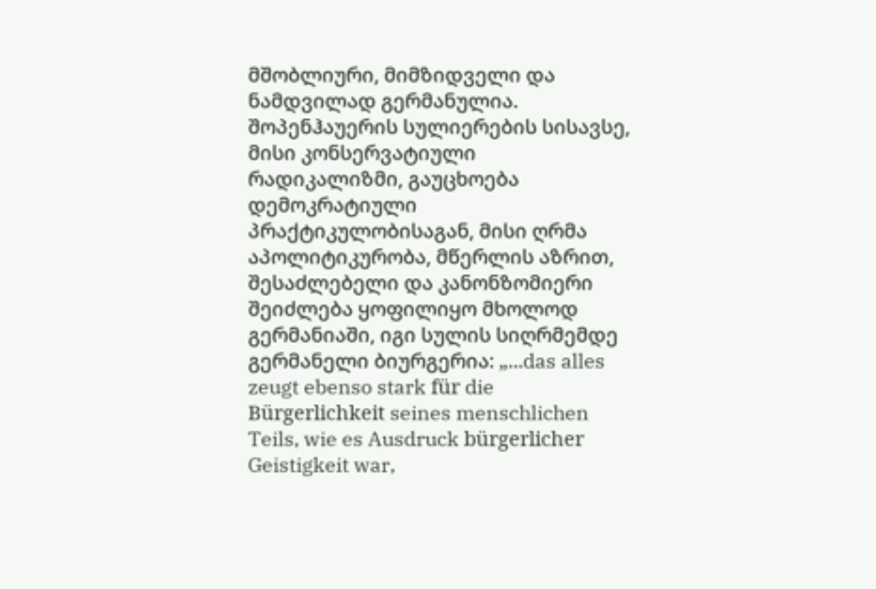მშობლიური, მიმზიდველი და ნამდვილად გერმანულია. შოპენჰაუერის სულიერების სისავსე, მისი კონსერვატიული რადიკალიზმი, გაუცხოება დემოკრატიული პრაქტიკულობისაგან, მისი ღრმა აპოლიტიკურობა, მწერლის აზრით, შესაძლებელი და კანონზომიერი შეიძლება ყოფილიყო მხოლოდ გერმანიაში, იგი სულის სიღრმემდე გერმანელი ბიურგერია: „...das alles zeugt ebenso stark für die Bürgerlichkeit seines menschlichen Teils, wie es Ausdruck bürgerlicher Geistigkeit war,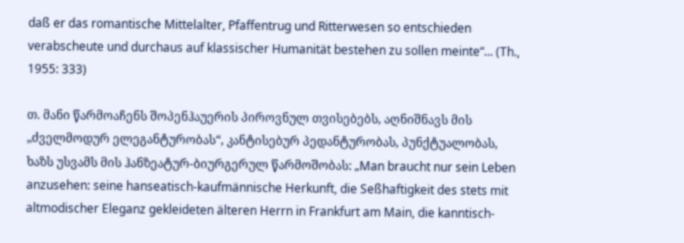daß er das romantische Mittelalter, Pfaffentrug und Ritterwesen so entschieden verabscheute und durchaus auf klassischer Humanität bestehen zu sollen meinte“... (Th., 1955: 333)

თ. მანი წარმოაჩენს შოპენჰაუერის პიროვნულ თვისებებს, აღნიშნავს მის „ძველმოდურ ელეგანტურობას“, კანტისებურ პედანტურობას, პუნქტუალობას, ხაზს უსვამს მის ჰანზეატურ-ბიურგერულ წარმოშობას: „Man braucht nur sein Leben anzusehen: seine hanseatisch-kaufmännische Herkunft, die Seßhaftigkeit des stets mit altmodischer Eleganz gekleideten älteren Herrn in Frankfurt am Main, die kanntisch-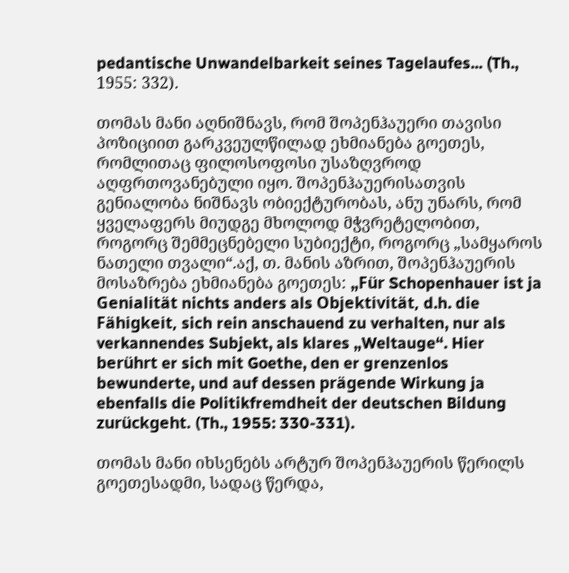pedantische Unwandelbarkeit seines Tagelaufes... (Th., 1955: 332).

თომას მანი აღნიშნავს, რომ შოპენჰაუერი თავისი პოზიციით გარკვეულწილად ეხმიანება გოეთეს, რომლითაც ფილოსოფოსი უსაზღვროდ აღფრთოვანებული იყო. შოპენჰაუერისათვის გენიალობა ნიშნავს ობიექტურობას, ანუ უნარს, რომ ყველაფერს მიუდგე მხოლოდ მჭვრეტელობით, როგორც შემმეცნებელი სუბიექტი, როგორც „სამყაროს ნათელი თვალი“.აქ, თ. მანის აზრით, შოპენჰაუერის მოსაზრება ეხმიანება გოეთეს: „Für Schopenhauer ist ja Genialität nichts anders als Objektivität, d.h. die Fähigkeit, sich rein anschauend zu verhalten, nur als verkannendes Subjekt, als klares „Weltauge“. Hier berührt er sich mit Goethe, den er grenzenlos bewunderte, und auf dessen prägende Wirkung ja ebenfalls die Politikfremdheit der deutschen Bildung zurückgeht. (Th., 1955: 330-331).

თომას მანი იხსენებს არტურ შოპენჰაუერის წერილს გოეთესადმი, სადაც წერდა,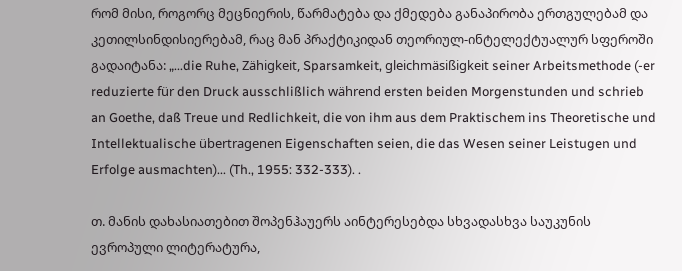რომ მისი, როგორც მეცნიერის, წარმატება და ქმედება განაპირობა ერთგულებამ და კეთილსინდისიერებამ, რაც მან პრაქტიკიდან თეორიულ-ინტელექტუალურ სფეროში გადაიტანა: „...die Ruhe, Zähigkeit, Sparsamkeit, gleichmäsißigkeit seiner Arbeitsmethode (-er reduzierte für den Druck ausschlißlich während ersten beiden Morgenstunden und schrieb an Goethe, daß Treue und Redlichkeit, die von ihm aus dem Praktischem ins Theoretische und Intellektualische übertragenen Eigenschaften seien, die das Wesen seiner Leistugen und Erfolge ausmachten)... (Th., 1955: 332-333). .

თ. მანის დახასიათებით შოპენჰაუერს აინტერესებდა სხვადასხვა საუკუნის ევროპული ლიტერატურა,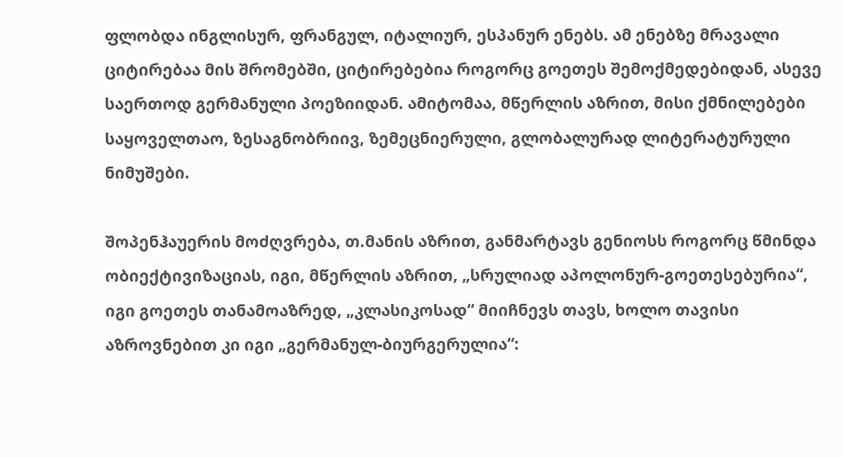ფლობდა ინგლისურ, ფრანგულ, იტალიურ, ესპანურ ენებს. ამ ენებზე მრავალი ციტირებაა მის შრომებში, ციტირებებია როგორც გოეთეს შემოქმედებიდან, ასევე საერთოდ გერმანული პოეზიიდან. ამიტომაა, მწერლის აზრით, მისი ქმნილებები საყოველთაო, ზესაგნობრიივ, ზემეცნიერული, გლობალურად ლიტერატურული ნიმუშები.

შოპენჰაუერის მოძღვრება, თ.მანის აზრით, განმარტავს გენიოსს როგორც წმინდა ობიექტივიზაციას, იგი, მწერლის აზრით, „სრულიად აპოლონურ-გოეთესებურია“, იგი გოეთეს თანამოაზრედ, „კლასიკოსად“ მიიჩნევს თავს, ხოლო თავისი აზროვნებით კი იგი „გერმანულ-ბიურგერულია“: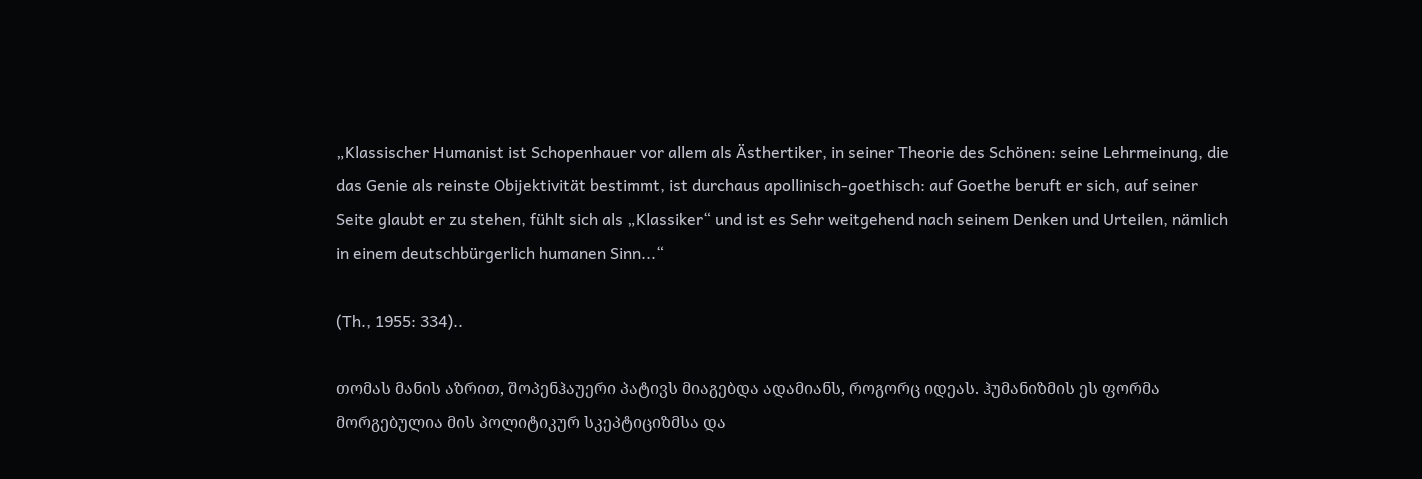„Klassischer Humanist ist Schopenhauer vor allem als Ästhertiker, in seiner Theorie des Schönen: seine Lehrmeinung, die das Genie als reinste Obijektivität bestimmt, ist durchaus apollinisch-goethisch: auf Goethe beruft er sich, auf seiner Seite glaubt er zu stehen, fühlt sich als „Klassiker“ und ist es Sehr weitgehend nach seinem Denken und Urteilen, nämlich in einem deutschbürgerlich humanen Sinn...“

(Th., 1955: 334)..

თომას მანის აზრით, შოპენჰაუერი პატივს მიაგებდა ადამიანს, როგორც იდეას. ჰუმანიზმის ეს ფორმა მორგებულია მის პოლიტიკურ სკეპტიციზმსა და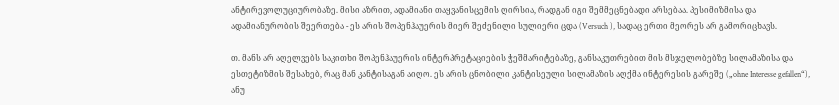ანტირევოლუციურობაზე. მისი აზრით, ადამიანი თაყვანისცემის ღირსია, რადგან იგი შემმეცნებადი არსებაა. პესიმიზმისა და ადამიანურობის შეერთება - ეს არის შოპენჰაუერის მიერ შეძენილი სულიერი ცდა (Versuch ), სადაც ერთი მეორეს არ გამორიცხავს.

თ. მანს არ აღელვებს საკითხი შოპენჰაუერის ინტერპრეტაციების ჭეშმარიტებაზე, განსაკუთრებით მის მსჯელობებზე სილამაზისა და ესთეტიზმის შესახებ, რაც მან კანტისაგან აიღო. ეს არის ცნობილი კანტისეული სილამაზის აღქმა ინტერესის გარეშე („ohne Interesse gefallen“), ანუ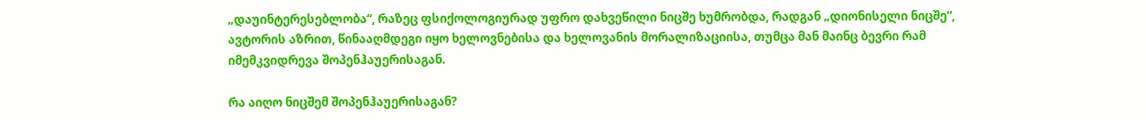„დაუინტერესებლობა“, რაზეც ფსიქოლოგიურად უფრო დახვეწილი ნიცშე ხუმრობდა, რადგან „დიონისელი ნიცშე“, ავტორის აზრით, წინააღმდეგი იყო ხელოვნებისა და ხელოვანის მორალიზაციისა, თუმცა მან მაინც ბევრი რამ იმემკვიდრევა შოპენჰაუერისაგან.

რა აიღო ნიცშემ შოპენჰაუერისაგან?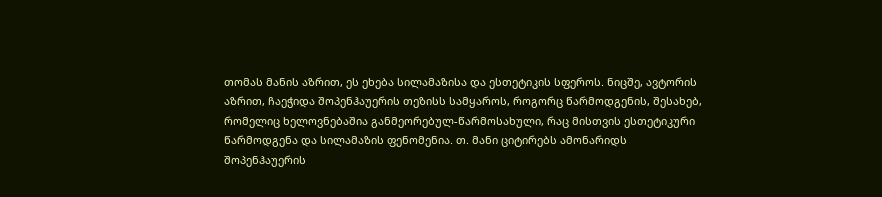თომას მანის აზრით, ეს ეხება სილამაზისა და ესთეტიკის სფეროს. ნიცშე, ავტორის აზრით, ჩაეჭიდა შოპენჰაუერის თეზისს სამყაროს, როგორც წარმოდგენის, შესახებ, რომელიც ხელოვნებაშია განმეორებულ-წარმოსახული, რაც მისთვის ესთეტიკური წარმოდგენა და სილამაზის ფენომენია. თ. მანი ციტირებს ამონარიდს შოპენჰაუერის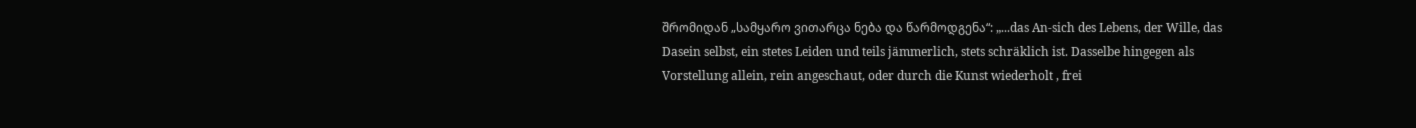შრომიდან „სამყარო ვითარცა ნება და წარმოდგენა“: „...das An-sich des Lebens, der Wille, das Dasein selbst, ein stetes Leiden und teils jämmerlich, stets schräklich ist. Dasselbe hingegen als Vorstellung allein, rein angeschaut, oder durch die Kunst wiederholt , frei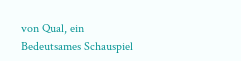von Qual, ein Bedeutsames Schauspiel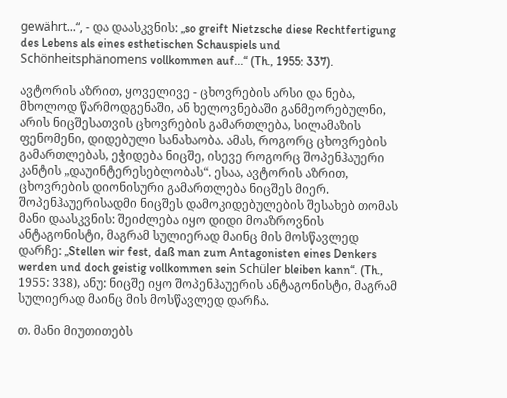gewährt...“, - და დაასკვნის: „so greift Nietzsche diese Rechtfertigung des Lebens als eines esthetischen Schauspiels und Schönheitsphänomens vollkommen auf...“ (Th., 1955: 337).

ავტორის აზრით, ყოველივე - ცხოვრების არსი და ნება, მხოლოდ წარმოდგენაში, ან ხელოვნებაში განმეორებულნი, არის ნიცშესათვის ცხოვრების გამართლება, სილამაზის ფენომენი, დიდებული სანახაობა. ამას, როგორც ცხოვრების გამართლებას, ეჭიდება ნიცშე, ისევე როგორც შოპენჰაუერი კანტის „დაუინტერესებლობას“. ესაა, ავტორის აზრით, ცხოვრების დიონისური გამართლება ნიცშეს მიერ. შოპენჰაუერისადმი ნიცშეს დამოკიდებულების შესახებ თომას მანი დაასკვნის: შეიძლება იყო დიდი მოაზროვნის ანტაგონისტი, მაგრამ სულიერად მაინც მის მოსწავლედ დარჩე: „Stellen wir fest, daß man zum Antagonisten eines Denkers werden und doch geistig vollkommen sein Schüler bleiben kann“. (Th., 1955: 338), ანუ: ნიცშე იყო შოპენჰაუერის ანტაგონისტი, მაგრამ სულიერად მაინც მის მოსწავლედ დარჩა.

თ. მანი მიუთითებს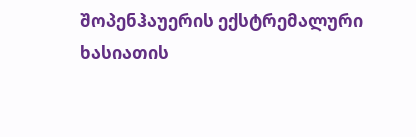შოპენჰაუერის ექსტრემალური ხასიათის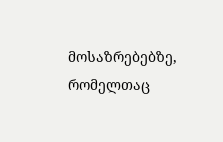მოსაზრებებზე, რომელთაც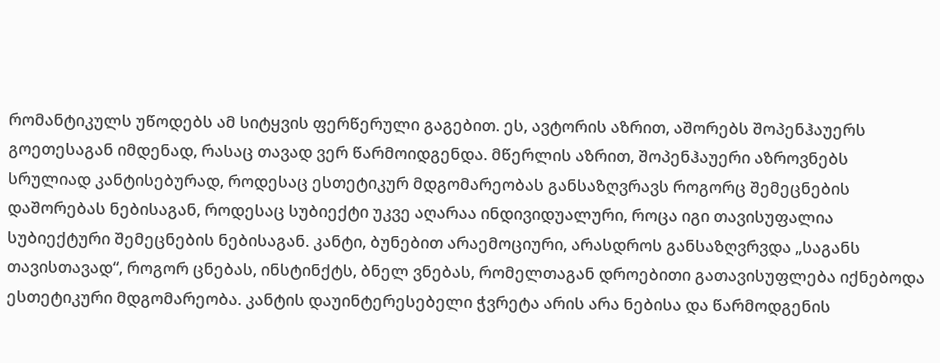რომანტიკულს უწოდებს ამ სიტყვის ფერწერული გაგებით. ეს, ავტორის აზრით, აშორებს შოპენჰაუერს გოეთესაგან იმდენად, რასაც თავად ვერ წარმოიდგენდა. მწერლის აზრით, შოპენჰაუერი აზროვნებს სრულიად კანტისებურად, როდესაც ესთეტიკურ მდგომარეობას განსაზღვრავს როგორც შემეცნების დაშორებას ნებისაგან, როდესაც სუბიექტი უკვე აღარაა ინდივიდუალური, როცა იგი თავისუფალია სუბიექტური შემეცნების ნებისაგან. კანტი, ბუნებით არაემოციური, არასდროს განსაზღვრვდა „საგანს თავისთავად“, როგორ ცნებას, ინსტინქტს, ბნელ ვნებას, რომელთაგან დროებითი გათავისუფლება იქნებოდა ესთეტიკური მდგომარეობა. კანტის დაუინტერესებელი ჭვრეტა არის არა ნებისა და წარმოდგენის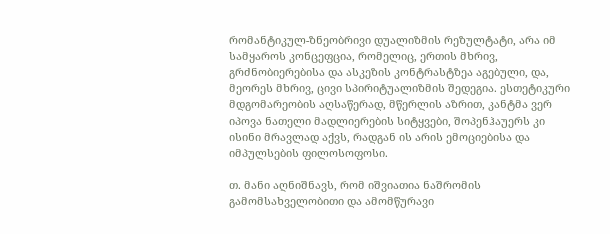რომანტიკულ-ზნეობრივი დუალიზმის რეზულტატი, არა იმ სამყაროს კონცეფცია, რომელიც, ერთის მხრივ, გრძნობიერებისა და ასკეზის კონტრასტზეა აგებული, და, მეორეს მხრივ, ცივი სპირიტუალიზმის შედეგია. ესთეტიკური მდგომარეობის აღსაწერად, მწერლის აზრით, კანტმა ვერ იპოვა ნათელი მადლიერების სიტყვები, შოპენჰაუერს კი ისინი მრავლად აქვს, რადგან ის არის ემოციებისა და იმპულსების ფილოსოფოსი.

თ. მანი აღნიშნავს, რომ იშვიათია ნაშრომის გამომსახველობითი და ამომწურავი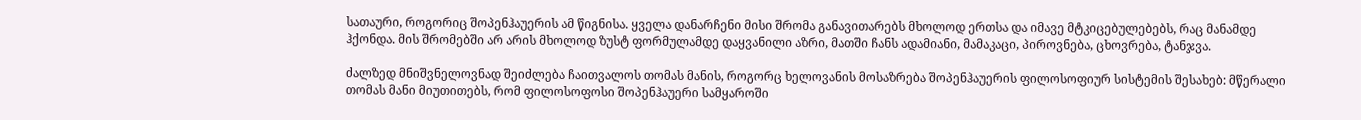სათაური, როგორიც შოპენჰაუერის ამ წიგნისა. ყველა დანარჩენი მისი შრომა განავითარებს მხოლოდ ერთსა და იმავე მტკიცებულებებს, რაც მანამდე ჰქონდა. მის შრომებში არ არის მხოლოდ ზუსტ ფორმულამდე დაყვანილი აზრი, მათში ჩანს ადამიანი, მამაკაცი, პიროვნება, ცხოვრება, ტანჯვა.

ძალზედ მნიშვნელოვნად შეიძლება ჩაითვალოს თომას მანის, როგორც ხელოვანის მოსაზრება შოპენჰაუერის ფილოსოფიურ სისტემის შესახებ: მწერალი თომას მანი მიუთითებს, რომ ფილოსოფოსი შოპენჰაუერი სამყაროში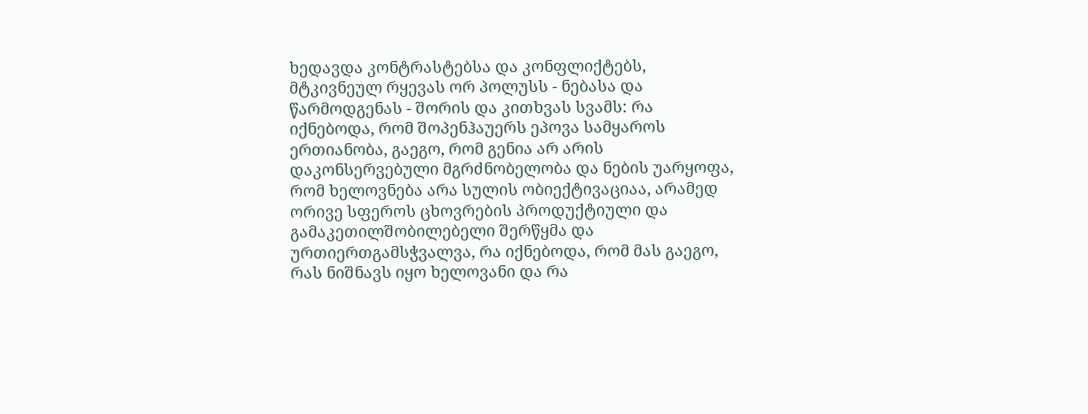ხედავდა კონტრასტებსა და კონფლიქტებს, მტკივნეულ რყევას ორ პოლუსს - ნებასა და წარმოდგენას - შორის და კითხვას სვამს: რა იქნებოდა, რომ შოპენჰაუერს ეპოვა სამყაროს ერთიანობა, გაეგო, რომ გენია არ არის დაკონსერვებული მგრძნობელობა და ნების უარყოფა, რომ ხელოვნება არა სულის ობიექტივაციაა, არამედ ორივე სფეროს ცხოვრების პროდუქტიული და გამაკეთილშობილებელი შერწყმა და ურთიერთგამსჭვალვა, რა იქნებოდა, რომ მას გაეგო, რას ნიშნავს იყო ხელოვანი და რა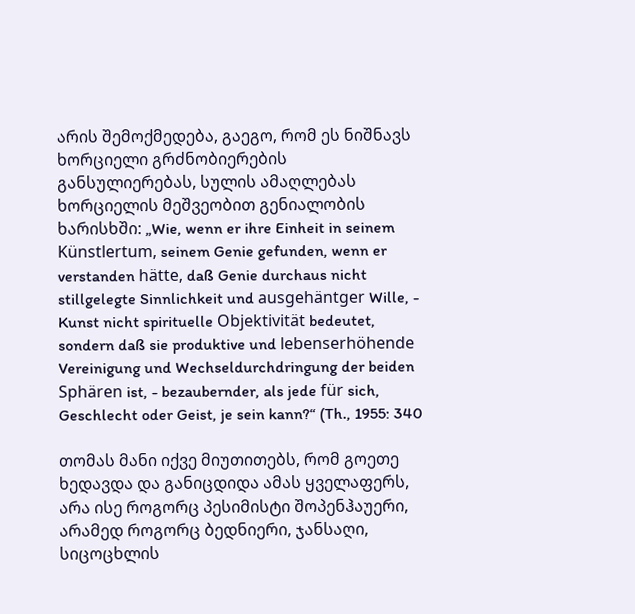არის შემოქმედება, გაეგო, რომ ეს ნიშნავს ხორციელი გრძნობიერების განსულიერებას, სულის ამაღლებას ხორციელის მეშვეობით გენიალობის ხარისხში: „Wie, wenn er ihre Einheit in seinem Künstlertum, seinem Genie gefunden, wenn er verstanden hätte, daß Genie durchaus nicht stillgelegte Sinnlichkeit und ausgehäntger Wille, - Kunst nicht spirituelle Objektivität bedeutet, sondern daß sie produktive und lebenserhöhende Vereinigung und Wechseldurchdringung der beiden Sphären ist, - bezaubernder, als jede für sich, Geschlecht oder Geist, je sein kann?“ (Th., 1955: 340

თომას მანი იქვე მიუთითებს, რომ გოეთე ხედავდა და განიცდიდა ამას ყველაფერს, არა ისე როგორც პესიმისტი შოპენჰაუერი, არამედ როგორც ბედნიერი, ჯანსაღი, სიცოცხლის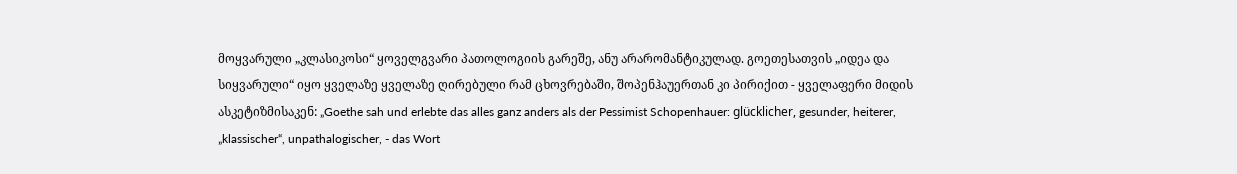მოყვარული „კლასიკოსი“ ყოველგვარი პათოლოგიის გარეშე, ანუ არარომანტიკულად. გოეთესათვის „იდეა და სიყვარული“ იყო ყველაზე ყველაზე ღირებული რამ ცხოვრებაში, შოპენჰაუერთან კი პირიქით - ყველაფერი მიდის ასკეტიზმისაკენ: „Goethe sah und erlebte das alles ganz anders als der Pessimist Schopenhauer: glücklicher, gesunder, heiterer, „klassischer“, unpathalogischer, - das Wort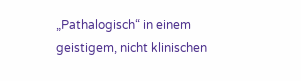„Pathalogisch“ in einem geistigem, nicht klinischen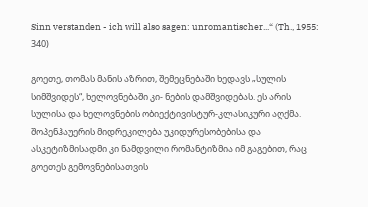Sinn verstanden - ich will also sagen: unromantischer...“ (Th., 1955: 340)

გოეთე, თომას მანის აზრით, შემეცნებაში ხედავს „სულის სიმშვიდეს“, ხელოვნებაში კი- ნების დამშვიდებას. ეს არის სულისა და ხელოვნების ობიექტივისტურ-კლასიკური აღქმა. შოპენჰაუერის მიდრეკილება უკიდურესობებისა და ასკეტიზმისადმი კი ნამდვილი რომანტიზმია იმ გაგებით, რაც გოეთეს გემოვნებისათვის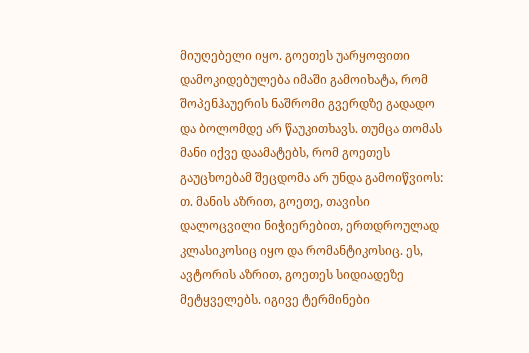მიუღებელი იყო. გოეთეს უარყოფითი დამოკიდებულება იმაში გამოიხატა, რომ შოპენჰაუერის ნაშრომი გვერდზე გადადო და ბოლომდე არ წაუკითხავს. თუმცა თომას მანი იქვე დაამატებს, რომ გოეთეს გაუცხოებამ შეცდომა არ უნდა გამოიწვიოს: თ. მანის აზრით, გოეთე, თავისი დალოცვილი ნიჭიერებით, ერთდროულად კლასიკოსიც იყო და რომანტიკოსიც. ეს, ავტორის აზრით, გოეთეს სიდიადეზე მეტყველებს. იგივე ტერმინები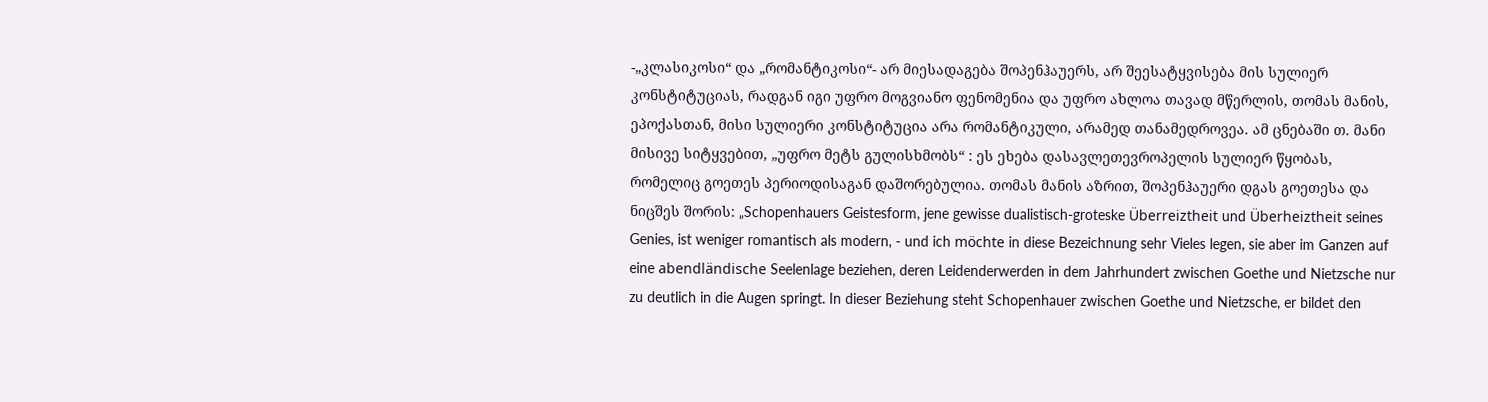-„კლასიკოსი“ და „რომანტიკოსი“- არ მიესადაგება შოპენჰაუერს, არ შეესატყვისება მის სულიერ კონსტიტუციას, რადგან იგი უფრო მოგვიანო ფენომენია და უფრო ახლოა თავად მწერლის, თომას მანის, ეპოქასთან, მისი სულიერი კონსტიტუცია არა რომანტიკული, არამედ თანამედროვეა. ამ ცნებაში თ. მანი მისივე სიტყვებით, „უფრო მეტს გულისხმობს“ : ეს ეხება დასავლეთევროპელის სულიერ წყობას, რომელიც გოეთეს პერიოდისაგან დაშორებულია. თომას მანის აზრით, შოპენჰაუერი დგას გოეთესა და ნიცშეს შორის: „Schopenhauers Geistesform, jene gewisse dualistisch-groteske Überreiztheit und Überheiztheit seines Genies, ist weniger romantisch als modern, - und ich möchte in diese Bezeichnung sehr Vieles legen, sie aber im Ganzen auf eine abendländische Seelenlage beziehen, deren Leidenderwerden in dem Jahrhundert zwischen Goethe und Nietzsche nur zu deutlich in die Augen springt. In dieser Beziehung steht Schopenhauer zwischen Goethe und Nietzsche, er bildet den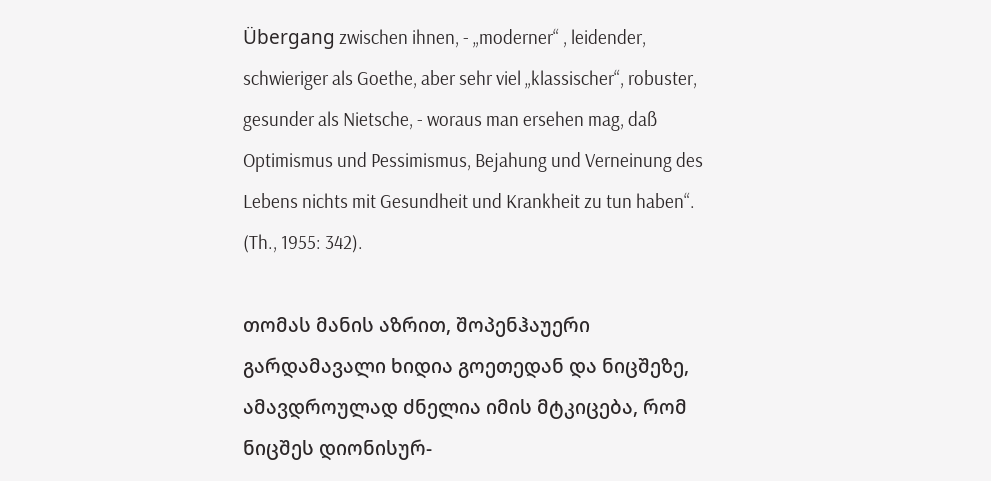Übergang zwischen ihnen, - „moderner“ , leidender, schwieriger als Goethe, aber sehr viel „klassischer“, robuster, gesunder als Nietsche, - woraus man ersehen mag, daß Optimismus und Pessimismus, Bejahung und Verneinung des Lebens nichts mit Gesundheit und Krankheit zu tun haben“. (Th., 1955: 342).

თომას მანის აზრით, შოპენჰაუერი გარდამავალი ხიდია გოეთედან და ნიცშეზე, ამავდროულად ძნელია იმის მტკიცება, რომ ნიცშეს დიონისურ-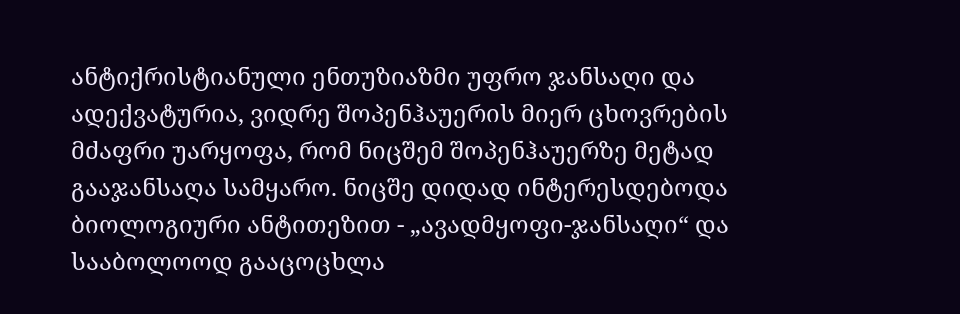ანტიქრისტიანული ენთუზიაზმი უფრო ჯანსაღი და ადექვატურია, ვიდრე შოპენჰაუერის მიერ ცხოვრების მძაფრი უარყოფა, რომ ნიცშემ შოპენჰაუერზე მეტად გააჯანსაღა სამყარო. ნიცშე დიდად ინტერესდებოდა ბიოლოგიური ანტითეზით - „ავადმყოფი-ჯანსაღი“ და სააბოლოოდ გააცოცხლა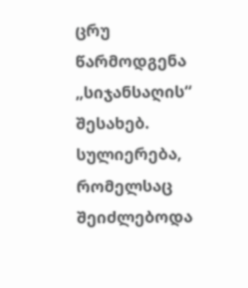ცრუ წარმოდგენა „სიჯანსაღის“ შესახებ. სულიერება, რომელსაც შეიძლებოდა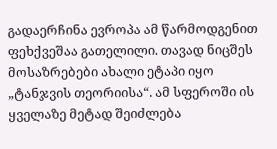გადაერჩინა ევროპა ამ წარმოდგენით ფეხქვეშაა გათელილი. თავად ნიცშეს მოსაზრებები ახალი ეტაპი იყო „ტანჯვის თეორიისა“. ამ სფეროში ის ყველაზე მეტად შეიძლება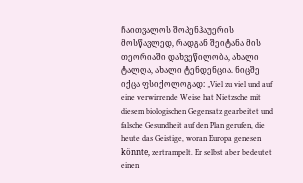ჩაითვალოს შოპენჰაუერის მოსწავლედ, რადგან შეიტანა მის თეორიაში დახვეწილობა, ახალი ტალღა, ახალი ტენდენცია. ნიცშე იქცა ფსიქოლოგად: „Viel zu viel und auf eine verwirrende Weise hat Nietzsche mit diesem biologischen Gegensatz gearbeitet und falsche Gesundheit auf den Plan gerufen, die heute das Geistige, woran Europa genesen könnte, zertrampelt. Er selbst aber bedeutet einen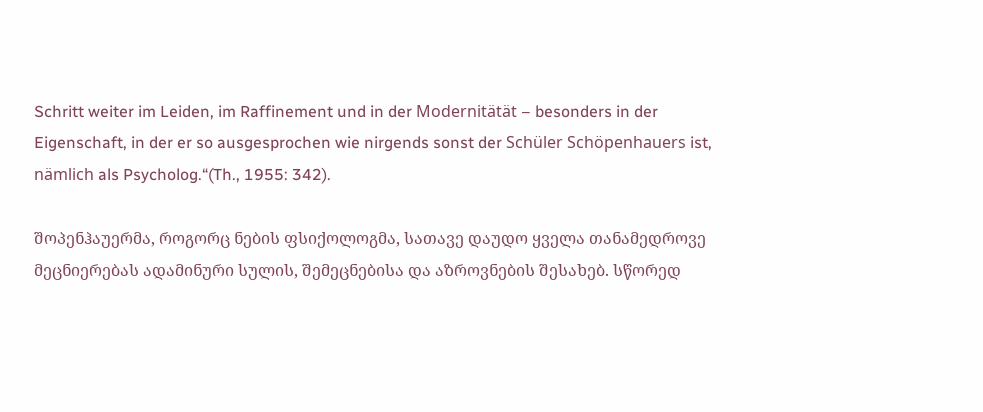Schritt weiter im Leiden, im Raffinement und in der Modernitätät – besonders in der Eigenschaft, in der er so ausgesprochen wie nirgends sonst der Schüler Schöpenhauers ist, nämlich als Psycholog.“(Th., 1955: 342).

შოპენჰაუერმა, როგორც ნების ფსიქოლოგმა, სათავე დაუდო ყველა თანამედროვე მეცნიერებას ადამინური სულის, შემეცნებისა და აზროვნების შესახებ. სწორედ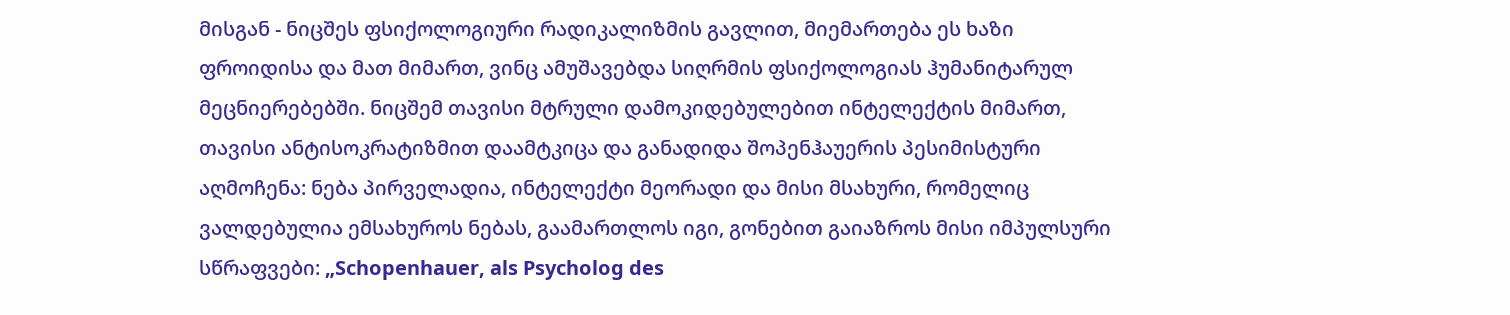მისგან - ნიცშეს ფსიქოლოგიური რადიკალიზმის გავლით, მიემართება ეს ხაზი ფროიდისა და მათ მიმართ, ვინც ამუშავებდა სიღრმის ფსიქოლოგიას ჰუმანიტარულ მეცნიერებებში. ნიცშემ თავისი მტრული დამოკიდებულებით ინტელექტის მიმართ, თავისი ანტისოკრატიზმით დაამტკიცა და განადიდა შოპენჰაუერის პესიმისტური აღმოჩენა: ნება პირველადია, ინტელექტი მეორადი და მისი მსახური, რომელიც ვალდებულია ემსახუროს ნებას, გაამართლოს იგი, გონებით გაიაზროს მისი იმპულსური სწრაფვები: „Schopenhauer, als Psycholog des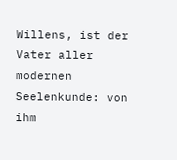Willens, ist der Vater aller modernen Seelenkunde: von ihm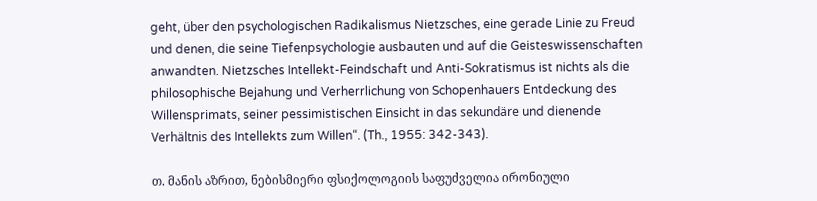geht, über den psychologischen Radikalismus Nietzsches, eine gerade Linie zu Freud und denen, die seine Tiefenpsychologie ausbauten und auf die Geisteswissenschaften anwandten. Nietzsches Intellekt-Feindschaft und Anti-Sokratismus ist nichts als die philosophische Bejahung und Verherrlichung von Schopenhauers Entdeckung des Willensprimats, seiner pessimistischen Einsicht in das sekundäre und dienende Verhältnis des Intellekts zum Willen“. (Th., 1955: 342-343).

თ. მანის აზრით, ნებისმიერი ფსიქოლოგიის საფუძველია ირონიული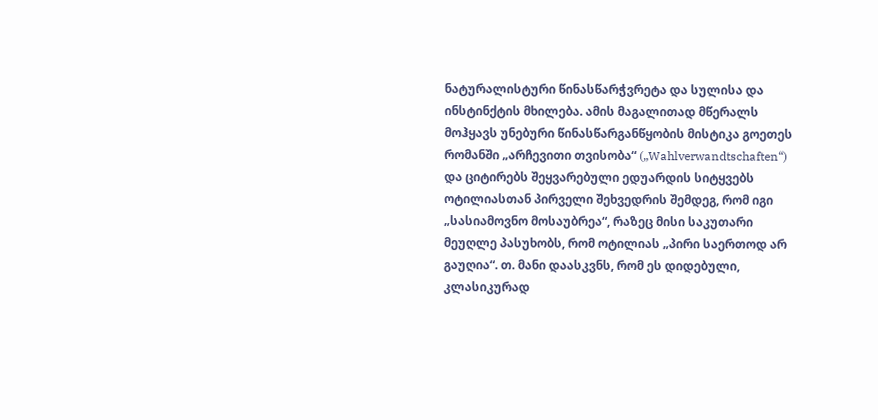ნატურალისტური წინასწარჭვრეტა და სულისა და ინსტინქტის მხილება. ამის მაგალითად მწერალს მოჰყავს უნებური წინასწარგანწყობის მისტიკა გოეთეს რომანში „არჩევითი თვისობა“ („Wahlverwandtschaften“) და ციტირებს შეყვარებული ედუარდის სიტყვებს ოტილიასთან პირველი შეხვედრის შემდეგ, რომ იგი „სასიამოვნო მოსაუბრეა“, რაზეც მისი საკუთარი მეუღლე პასუხობს, რომ ოტილიას „პირი საერთოდ არ გაუღია“. თ. მანი დაასკვნს, რომ ეს დიდებული, კლასიკურად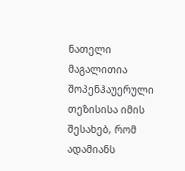ნათელი მაგალითია შოპენჰაუერული თეზისისა იმის შესახებ, რომ ადამიანს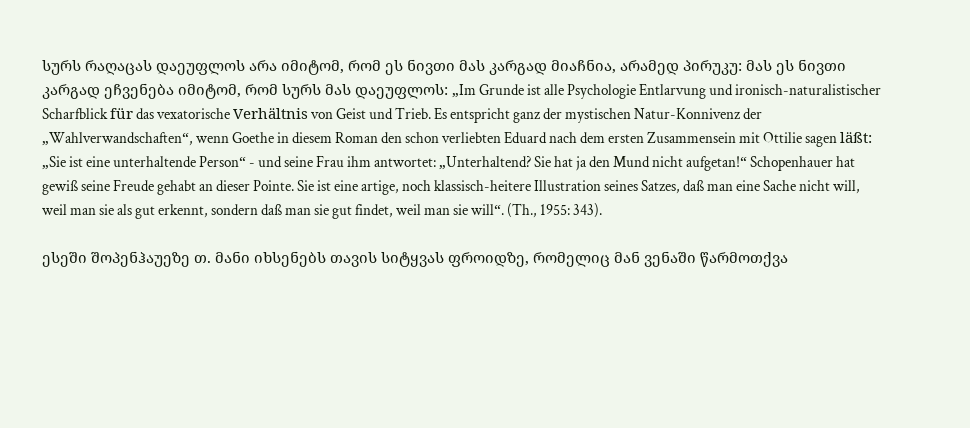სურს რაღაცას დაეუფლოს არა იმიტომ, რომ ეს ნივთი მას კარგად მიაჩნია, არამედ პირუკუ: მას ეს ნივთი კარგად ეჩვენება იმიტომ, რომ სურს მას დაეუფლოს: „Im Grunde ist alle Psychologie Entlarvung und ironisch-naturalistischer Scharfblick für das vexatorische Verhältnis von Geist und Trieb. Es entspricht ganz der mystischen Natur-Konnivenz der „Wahlverwandschaften“, wenn Goethe in diesem Roman den schon verliebten Eduard nach dem ersten Zusammensein mit Ottilie sagen läßt: „Sie ist eine unterhaltende Person“ - und seine Frau ihm antwortet: „Unterhaltend? Sie hat ja den Mund nicht aufgetan!“ Schopenhauer hat gewiß seine Freude gehabt an dieser Pointe. Sie ist eine artige, noch klassisch-heitere Illustration seines Satzes, daß man eine Sache nicht will, weil man sie als gut erkennt, sondern daß man sie gut findet, weil man sie will“. (Th., 1955: 343).

ესეში შოპენჰაუეზე თ. მანი იხსენებს თავის სიტყვას ფროიდზე, რომელიც მან ვენაში წარმოთქვა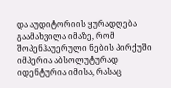და აუდიტორიის ყურადღება გაამახვილა იმაზე, რომ შოპენჰაუერული ნების პირქუში იმპერია აბსოლუტურად იდენტურია იმისა, რასაც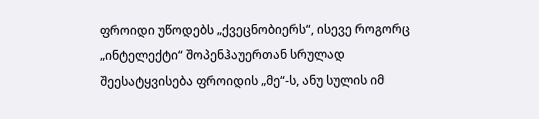ფროიდი უწოდებს „ქვეცნობიერს“, ისევე როგორც „ინტელექტი“ შოპენჰაუერთან სრულად შეესატყვისება ფროიდის „მე“-ს, ანუ სულის იმ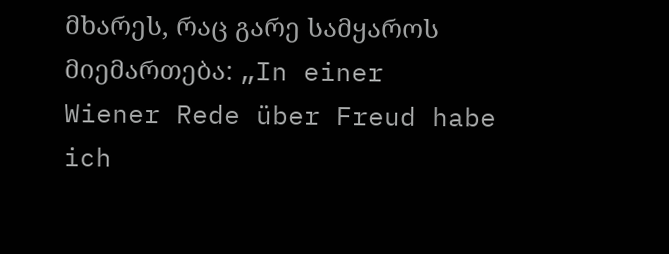მხარეს, რაც გარე სამყაროს მიემართება: „In einer Wiener Rede über Freud habe ich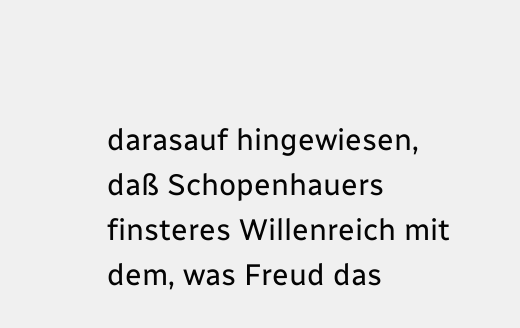darasauf hingewiesen, daß Schopenhauers finsteres Willenreich mit dem, was Freud das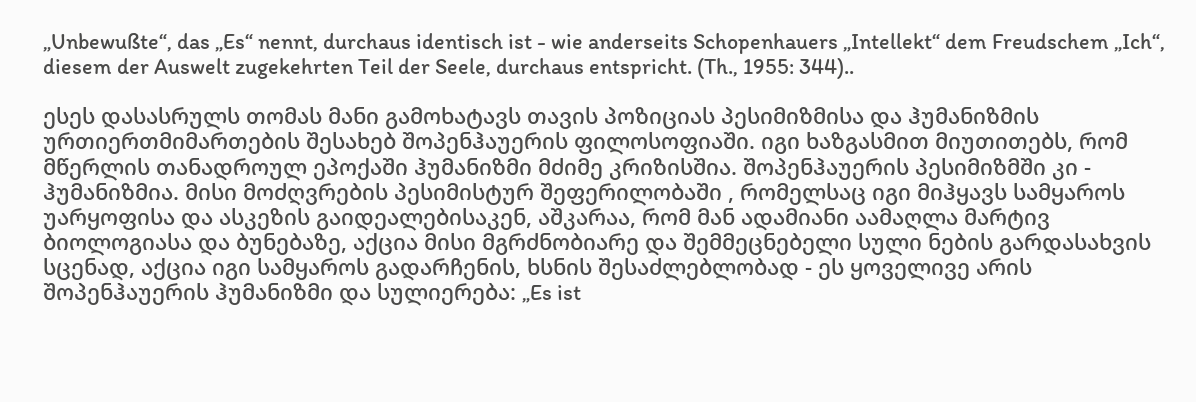„Unbewußte“, das „Es“ nennt, durchaus identisch ist - wie anderseits Schopenhauers „Intellekt“ dem Freudschem „Ich“, diesem der Auswelt zugekehrten Teil der Seele, durchaus entspricht. (Th., 1955: 344)..

ესეს დასასრულს თომას მანი გამოხატავს თავის პოზიციას პესიმიზმისა და ჰუმანიზმის ურთიერთმიმართების შესახებ შოპენჰაუერის ფილოსოფიაში. იგი ხაზგასმით მიუთითებს, რომ მწერლის თანადროულ ეპოქაში ჰუმანიზმი მძიმე კრიზისშია. შოპენჰაუერის პესიმიზმში კი - ჰუმანიზმია. მისი მოძღვრების პესიმისტურ შეფერილობაში , რომელსაც იგი მიჰყავს სამყაროს უარყოფისა და ასკეზის გაიდეალებისაკენ, აშკარაა, რომ მან ადამიანი აამაღლა მარტივ ბიოლოგიასა და ბუნებაზე, აქცია მისი მგრძნობიარე და შემმეცნებელი სული ნების გარდასახვის სცენად, აქცია იგი სამყაროს გადარჩენის, ხსნის შესაძლებლობად - ეს ყოველივე არის შოპენჰაუერის ჰუმანიზმი და სულიერება: „Es ist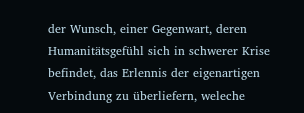der Wunsch, einer Gegenwart, deren Humanitätsgefühl sich in schwerer Krise befindet, das Erlennis der eigenartigen Verbindung zu überliefern, weleche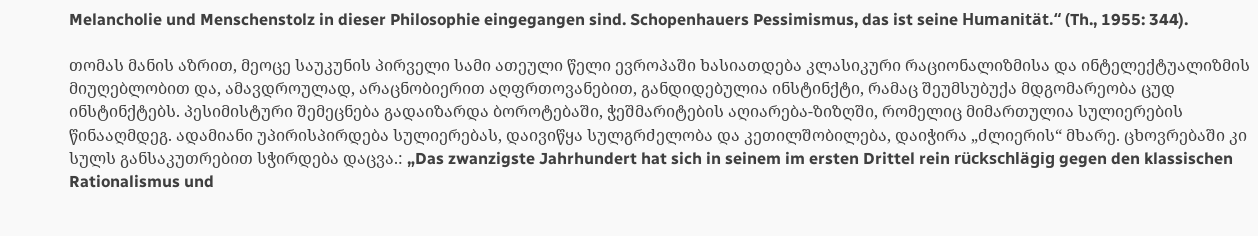Melancholie und Menschenstolz in dieser Philosophie eingegangen sind. Schopenhauers Pessimismus, das ist seine Humanität.“ (Th., 1955: 344).

თომას მანის აზრით, მეოცე საუკუნის პირველი სამი ათეული წელი ევროპაში ხასიათდება კლასიკური რაციონალიზმისა და ინტელექტუალიზმის მიუღებლობით და, ამავდროულად, არაცნობიერით აღფრთოვანებით, განდიდებულია ინსტინქტი, რამაც შეუმსუბუქა მდგომარეობა ცუდ ინსტინქტებს. პესიმისტური შემეცნება გადაიზარდა ბოროტებაში, ჭეშმარიტების აღიარება-ზიზღში, რომელიც მიმართულია სულიერების წინააღმდეგ. ადამიანი უპირისპირდება სულიერებას, დაივიწყა სულგრძელობა და კეთილშობილება, დაიჭირა „ძლიერის“ მხარე. ცხოვრებაში კი სულს განსაკუთრებით სჭირდება დაცვა.: „Das zwanzigste Jahrhundert hat sich in seinem im ersten Drittel rein rückschlägig gegen den klassischen Rationalismus und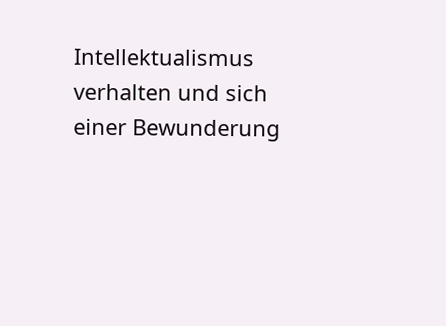Intellektualismus verhalten und sich einer Bewunderung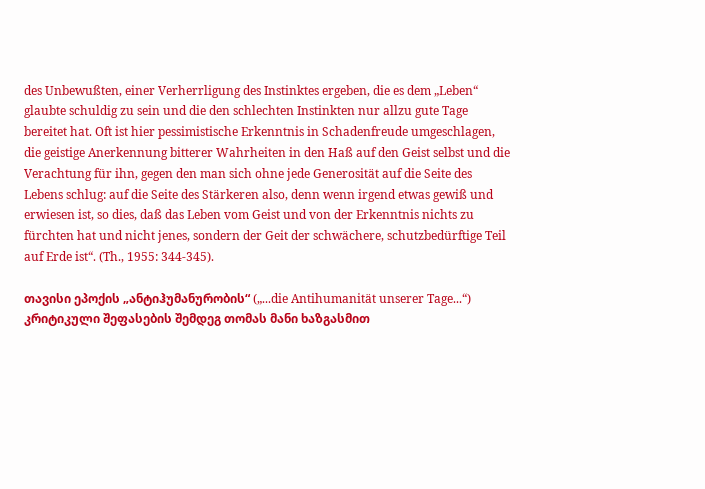des Unbewußten, einer Verherrligung des Instinktes ergeben, die es dem „Leben“ glaubte schuldig zu sein und die den schlechten Instinkten nur allzu gute Tage bereitet hat. Oft ist hier pessimistische Erkenntnis in Schadenfreude umgeschlagen, die geistige Anerkennung bitterer Wahrheiten in den Haß auf den Geist selbst und die Verachtung für ihn, gegen den man sich ohne jede Generosität auf die Seite des Lebens schlug: auf die Seite des Stärkeren also, denn wenn irgend etwas gewiß und erwiesen ist, so dies, daß das Leben vom Geist und von der Erkenntnis nichts zu fürchten hat und nicht jenes, sondern der Geit der schwächere, schutzbedürftige Teil auf Erde ist“. (Th., 1955: 344-345).

თავისი ეპოქის „ანტიჰუმანურობის“ („...die Antihumanität unserer Tage...“) კრიტიკული შეფასების შემდეგ თომას მანი ხაზგასმით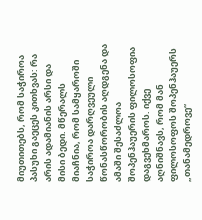მიუთითებს, რომ საჭიროა პასუხი გაეცეს კითხვას: რა არის ადამიანის არსი და მისი ბედი. მწერალს მიაჩნია, რომ სამყაროში საჭიროა დარღვეული წონასწორობის აღდგენა და ამაში შესაძლოა შოპენჰაუერის ფილოსოფია დაგვეხმაროს. იქვე აღნიშნავს, რომ მან ფილოსოფოს შოპენჰაუერს „თანამედროვე“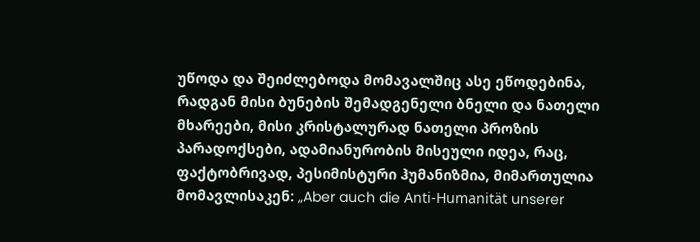უწოდა და შეიძლებოდა მომავალშიც ასე ეწოდებინა, რადგან მისი ბუნების შემადგენელი ბნელი და ნათელი მხარეები, მისი კრისტალურად ნათელი პროზის პარადოქსები, ადამიანურობის მისეული იდეა, რაც, ფაქტობრივად, პესიმისტური ჰუმანიზმია, მიმართულია მომავლისაკენ: „Aber auch die Anti-Humanität unserer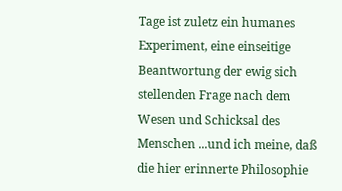Tage ist zuletz ein humanes Experiment, eine einseitige Beantwortung der ewig sich stellenden Frage nach dem Wesen und Schicksal des Menschen ...und ich meine, daß die hier erinnerte Philosophie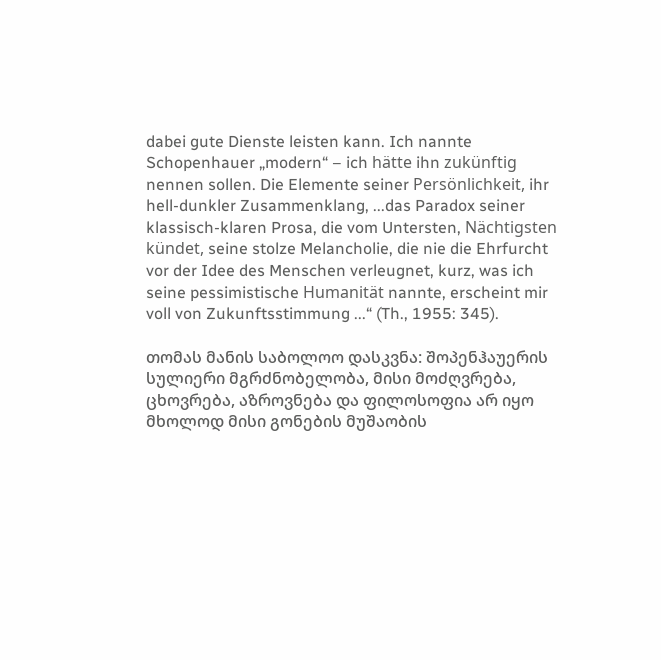dabei gute Dienste leisten kann. Ich nannte Schopenhauer „modern“ – ich hätte ihn zukünftig nennen sollen. Die Elemente seiner Persönlichkeit, ihr hell-dunkler Zusammenklang, ...das Paradox seiner klassisch-klaren Prosa, die vom Untersten, Nächtigsten kündet, seine stolze Melancholie, die nie die Ehrfurcht vor der Idee des Menschen verleugnet, kurz, was ich seine pessimistische Humanität nannte, erscheint mir voll von Zukunftsstimmung ...“ (Th., 1955: 345).

თომას მანის საბოლოო დასკვნა: შოპენჰაუერის სულიერი მგრძნობელობა, მისი მოძღვრება, ცხოვრება, აზროვნება და ფილოსოფია არ იყო მხოლოდ მისი გონების მუშაობის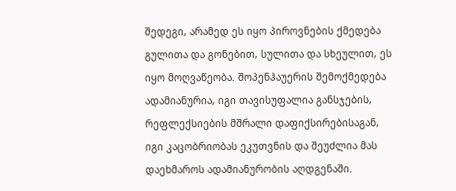შედეგი, არამედ ეს იყო პიროვნების ქმედება გულითა და გონებით, სულითა და სხეულით, ეს იყო მოღვაწეობა. შოპენჰაუერის შემოქმედება ადამიანურია, იგი თავისუფალია განსჯების, რეფლექსიების მშრალი დაფიქსირებისაგან, იგი კაცობრიობას ეკუთვნის და შეუძლია მას დაეხმაროს ადამიანურობის აღდგენაში.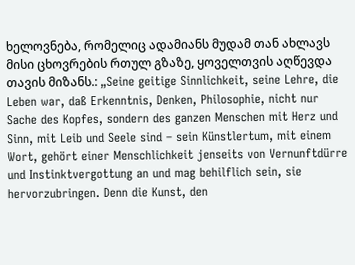ხელოვნება, რომელიც ადამიანს მუდამ თან ახლავს მისი ცხოვრების რთულ გზაზე, ყოველთვის აღწევდა თავის მიზანს.: „Seine geitige Sinnlichkeit, seine Lehre, die Leben war, daß Erkenntnis, Denken, Philosophie, nicht nur Sache des Kopfes, sondern des ganzen Menschen mit Herz und Sinn, mit Leib und Seele sind – sein Künstlertum, mit einem Wort, gehört einer Menschlichkeit jenseits von Vernunftdürre und Instinktvergottung an und mag behilflich sein, sie hervorzubringen. Denn die Kunst, den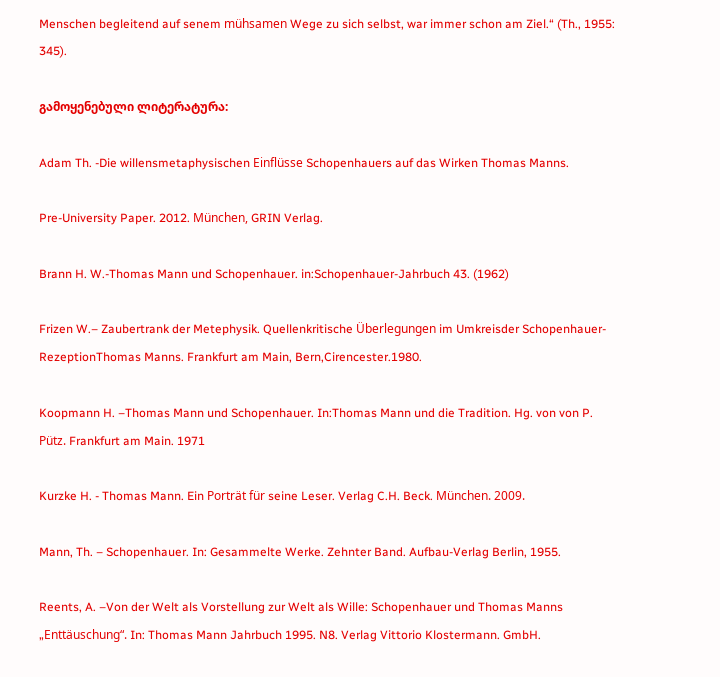Menschen begleitend auf senem mühsamen Wege zu sich selbst, war immer schon am Ziel.“ (Th., 1955: 345).

გამოყენებული ლიტერატურა:

Adam Th. -Die willensmetaphysischen Einflüsse Schopenhauers auf das Wirken Thomas Manns.

Pre-University Paper. 2012. München, GRIN Verlag.

Brann H. W.-Thomas Mann und Schopenhauer. in:Schopenhauer-Jahrbuch 43. (1962)

Frizen W.– Zaubertrank der Metephysik. Quellenkritische Überlegungen im Umkreisder Schopenhauer-RezeptionThomas Manns. Frankfurt am Main, Bern,Cirencester.1980.

Koopmann H. –Thomas Mann und Schopenhauer. In:Thomas Mann und die Tradition. Hg. von von P. Pütz. Frankfurt am Main. 1971

Kurzke H. - Thomas Mann. Ein Porträt für seine Leser. Verlag C.H. Beck. München. 2009.

Mann, Th. – Schopenhauer. In: Gesammelte Werke. Zehnter Band. Aufbau-Verlag Berlin, 1955.

Reents, A. –Von der Welt als Vorstellung zur Welt als Wille: Schopenhauer und Thomas Manns „Enttäuschung“. In: Thomas Mann Jahrbuch 1995. N8. Verlag Vittorio Klostermann. GmbH.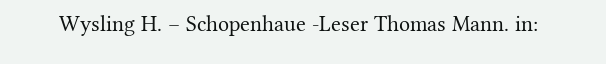Wysling H. – Schopenhaue -Leser Thomas Mann. in: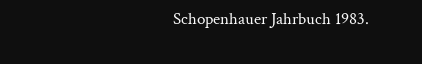Schopenhauer Jahrbuch 1983.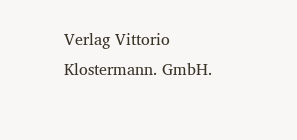Verlag Vittorio Klostermann. GmbH.